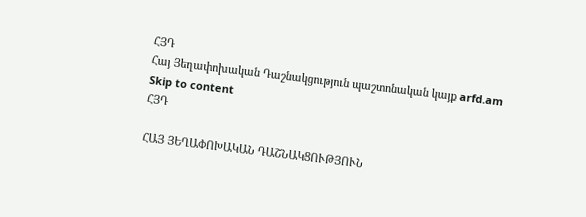ՀՅԴ
Հայ Յեղափոխական Դաշնակցություն պաշտոնական կայք arfd.am
Skip to content
ՀՅԴ

ՀԱՅ ՅԵՂԱՓՈԽԱԿԱՆ ԴԱՇՆԱԿՑՈՒԹՅՈՒՆ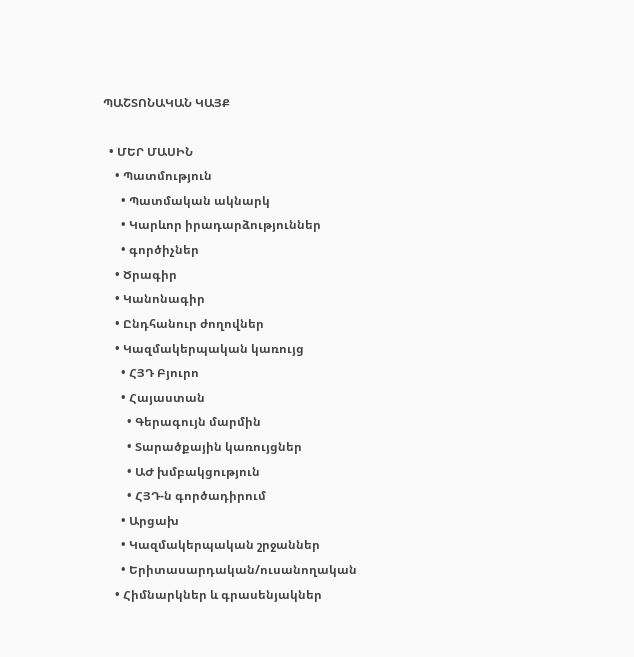ՊԱՇՏՈՆԱԿԱՆ ԿԱՅՔ

  • ՄԵՐ ՄԱՍԻՆ
    • Պատմություն
      • Պատմական ակնարկ
      • Կարևոր իրադարձություններ
      • գործիչներ
    • Ծրագիր
    • Կանոնագիր
    • Ընդհանուր ժողովներ
    • Կազմակերպական կառույց
      • ՀՅԴ Բյուրո
      • Հայաստան
        • Գերագույն մարմին
        • Տարածքային կառույցներ
        • ԱԺ խմբակցություն
        • ՀՅԴ-ն գործադիրում
      • Արցախ
      • Կազմակերպական շրջաններ
      • Երիտասարդական/ուսանողական
    • Հիմնարկներ և գրասենյակներ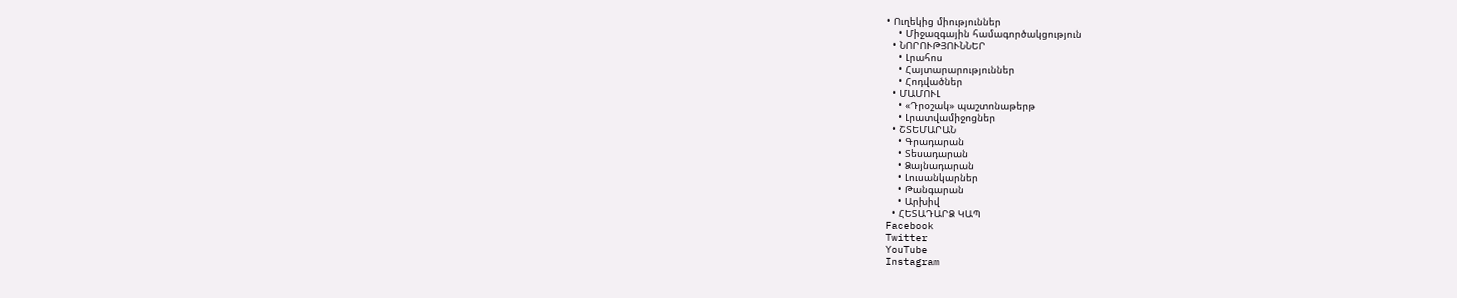• Ուղեկից միություններ
    • Միջազգային համագործակցություն
  • ՆՈՐՈՒԹՅՈՒՆՆԵՐ
    • Լրահոս
    • Հայտարարություններ
    • Հոդվածներ
  • ՄԱՄՈՒԼ
    • «Դրօշակ» պաշտոնաթերթ
    • Լրատվամիջոցներ
  • ՇՏԵՄԱՐԱՆ
    • Գրադարան
    • Տեսադարան
    • Ձայնադարան
    • Լուսանկարներ
    • Թանգարան
    • Արխիվ
  • ՀԵՏԱԴԱՐՁ ԿԱՊ
Facebook
Twitter
YouTube
Instagram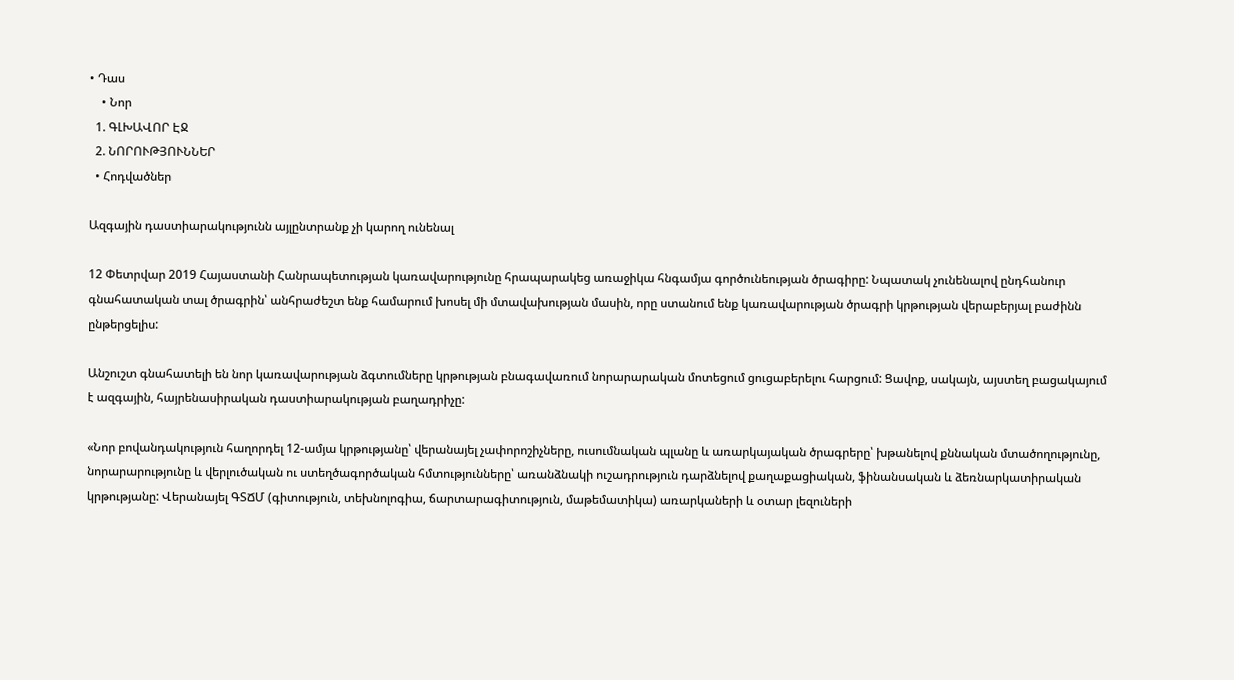• Դաս
    • Նոր
  1. ԳԼԽԱՎՈՐ ԷՋ
  2. ՆՈՐՈՒԹՅՈՒՆՆԵՐ
  • Հոդվածներ

Ազգային դաստիարակությունն այլընտրանք չի կարող ունենալ

12 Փետրվար 2019 Հայաստանի Հանրապետության կառավարությունը հրապարակեց առաջիկա հնգամյա գործունեության ծրագիրը: Նպատակ չունենալով ընդհանուր գնահատական տալ ծրագրին՝ անհրաժեշտ ենք համարում խոսել մի մտավախության մասին, որը ստանում ենք կառավարության ծրագրի կրթության վերաբերյալ բաժինն ընթերցելիս:

Անշուշտ գնահատելի են նոր կառավարության ձգտումները կրթության բնագավառում նորարարական մոտեցում ցուցաբերելու հարցում: Ցավոք, սակայն, այստեղ բացակայում է ազգային, հայրենասիրական դաստիարակության բաղադրիչը:

«Նոր բովանդակություն հաղորդել 12-ամյա կրթությանը՝ վերանայել չափորոշիչները, ուսումնական պլանը և առարկայական ծրագրերը՝ խթանելով քննական մտածողությունը, նորարարությունը և վերլուծական ու ստեղծագործական հմտությունները՝ առանձնակի ուշադրություն դարձնելով քաղաքացիական, ֆինանսական և ձեռնարկատիրական կրթությանը: Վերանայել ԳՏՃՄ (գիտություն, տեխնոլոգիա, ճարտարագիտություն, մաթեմատիկա) առարկաների և օտար լեզուների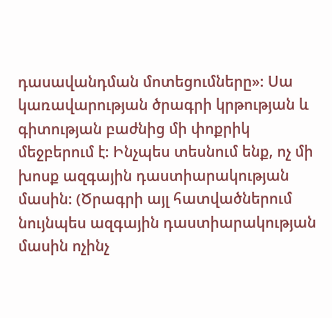դասավանդման մոտեցումները»: Սա կառավարության ծրագրի կրթության և գիտության բաժնից մի փոքրիկ մեջբերում է: Ինչպես տեսնում ենք, ոչ մի խոսք ազգային դաստիարակության մասին: (Ծրագրի այլ հատվածներում նույնպես ազգային դաստիարակության մասին ոչինչ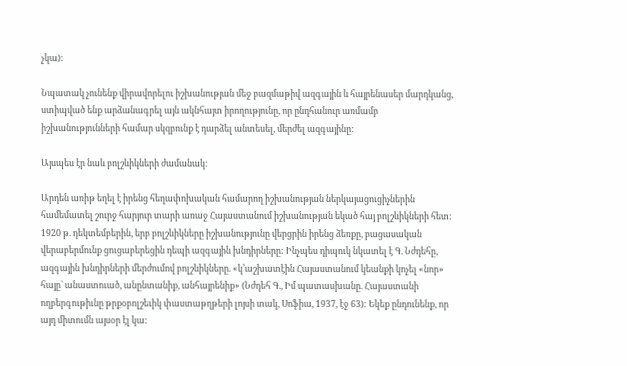չկա):

Նպատակ չունենք վիրավորելու իշխանության մեջ բազմաթիվ ազգային և հայրենասեր մարդկանց, ստիպված ենք արձանագրել այն ակնհայտ իրողությունը, որ ընդհանուր առմամբ իշխանությունների համար սկզբունք է դարձել անտեսել, մերժել ազգայինը:

Այսպես էր նաև բոլշևիկների ժամանակ:

Արդեն առիթ եղել է իրենց հեղափոխական համարող իշխանության ներկայացուցիչներին համեմատել շուրջ հարյուր տարի առաջ Հայաստանում իշխանության եկած հայ բոլշևիկների հետ:
1920 թ. դեկտեմբերին, երբ բոլշևիկները իշխանությունը վերցրին իրենց ձեռքը, բացասական վերաբերմունք ցուցաբերեցին դեպի ազգային խնդիրները: Ինչպես դիպուկ նկատել է Գ. Նժդեհը, ազգային խնդիրների մերժումով բոլշևիկները. «կ’աշխատէին Հայաստանում կեանքի կոչել «նոր» հայը` անաստուած, անընտանիք, անհայրենիք» (Նժդեհ Գ., Իմ պատասխանը. Հայաստանի ողբերգութիւնը թրքօբոլշեւիկ փաստաթղթերի լոյսի տակ, Սոֆիա, 1937, էջ 63): Եկեք ընդունենք, որ այդ միտումն այսօր էլ կա: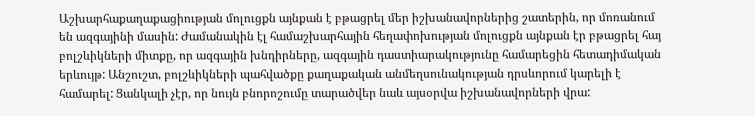Աշխարհաքաղաքացիության մոլուցքն այնքան է բթացրել մեր իշխանավորներից շատերին, որ մոռանում են ազգայինի մասին: Ժամանակին էլ համաշխարհային հեղափոխության մոլուցքն այնքան էր բթացրել հայ բոլշևիկների միտքը, որ ազգային խնդիրները, ազգային դաստիարակությունը համարեցին հետադիմական երևույթ: Անշուշտ, բոլշևիկների պահվածքը քաղաքական անմեղսունակության դրսևորում կարելի է համարել: Ցանկալի չէր, որ նույն բնորոշումը տարածվեր նաև այսօրվա իշխանավորների վրա: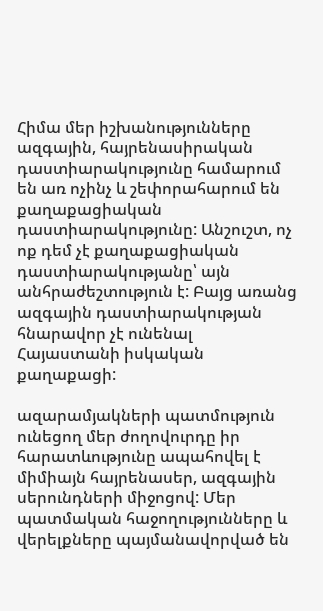Հիմա մեր իշխանությունները ազգային, հայրենասիրական դաստիարակությունը համարում են առ ոչինչ և շեփորահարում են քաղաքացիական դաստիարակությունը: Անշուշտ, ոչ ոք դեմ չէ քաղաքացիական դաստիարակությանը՝ այն անհրաժեշտություն է: Բայց առանց ազգային դաստիարակության հնարավոր չէ ունենալ Հայաստանի իսկական քաղաքացի:

ազարամյակների պատմություն ունեցող մեր ժողովուրդը իր հարատևությունը ապահովել է միմիայն հայրենասեր, ազգային սերունդների միջոցով: Մեր պատմական հաջողությունները և վերելքները պայմանավորված են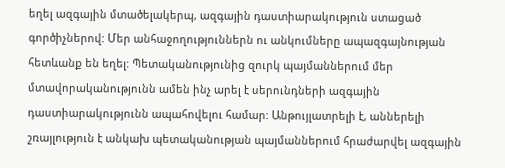եղել ազգային մտածելակերպ, ազգային դաստիարակություն ստացած գործիչներով: Մեր անհաջողություններն ու անկումները ապազգայնության հետևանք են եղել: Պետականությունից զուրկ պայմաններում մեր մտավորականությունն ամեն ինչ արել է սերունդների ազգային դաստիարակությունն ապահովելու համար: Անթույլատրելի է, աններելի շռայլություն է անկախ պետականության պայմաններում հրաժարվել ազգային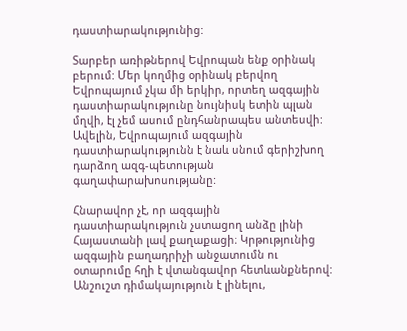դաստիարակությունից:

Տարբեր առիթներով Եվրոպան ենք օրինակ բերում: Մեր կողմից օրինակ բերվող Եվրոպայում չկա մի երկիր, որտեղ ազգային դաստիարակությունը նույնիսկ ետին պլան մղվի, էլ չեմ ասում ընդհանրապես անտեսվի: Ավելին, Եվրոպայում ազգային դաստիարակությունն է նաև սնում գերիշխող դարձող ազգ-պետության գաղափարախոսությանը:

Հնարավոր չէ, որ ազգային դաստիարակություն չստացող անձը լինի Հայաստանի լավ քաղաքացի։ Կրթությունից ազգային բաղադրիչի անջատումն ու օտարումը հղի է վտանգավոր հետևանքներով: Անշուշտ դիմակայություն է լինելու,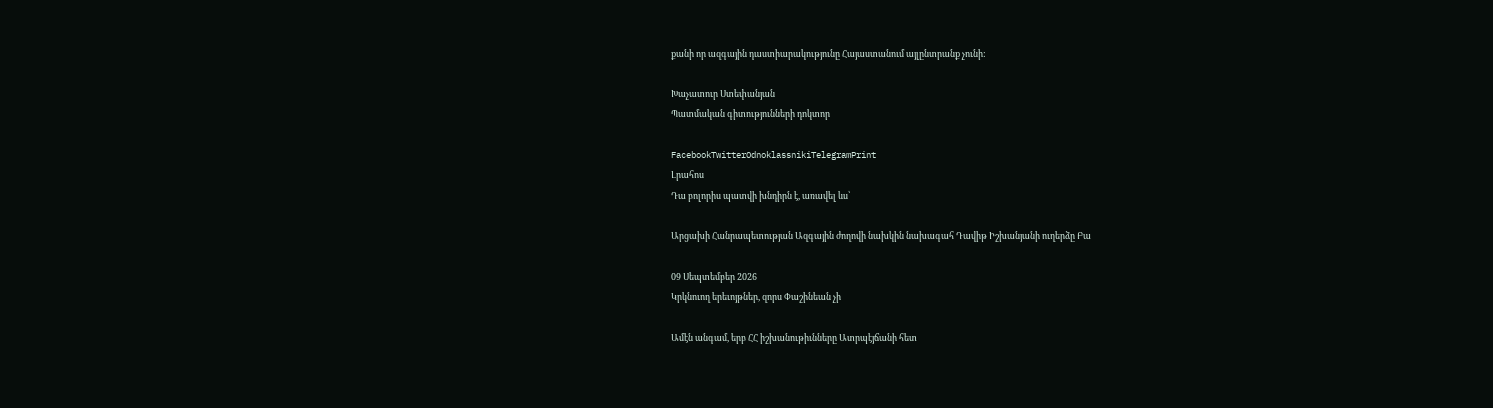քանի որ ազգային դաստիարակությունը Հայաստանում այլընտրանք չունի:

Խաչատուր Ստեփանյան
Պատմական գիտությունների դոկտոր

FacebookTwitterOdnoklassnikiTelegramPrint
Լրահոս
Դա բոլորիս պատվի խնդիրն է, առավել ևս՝

Արցախի Հանրապետության Ազգային ժողովի նախկին նախագահ Դավիթ Իշխանյանի ուղերձը Բա

09 Սեպտեմբեր 2026
Կրկնուող երեւոյթներ, զորս Փաշինեան չի

Ամէն անգամ, երբ ՀՀ իշխանութիւնները Ատրպէյճանի հետ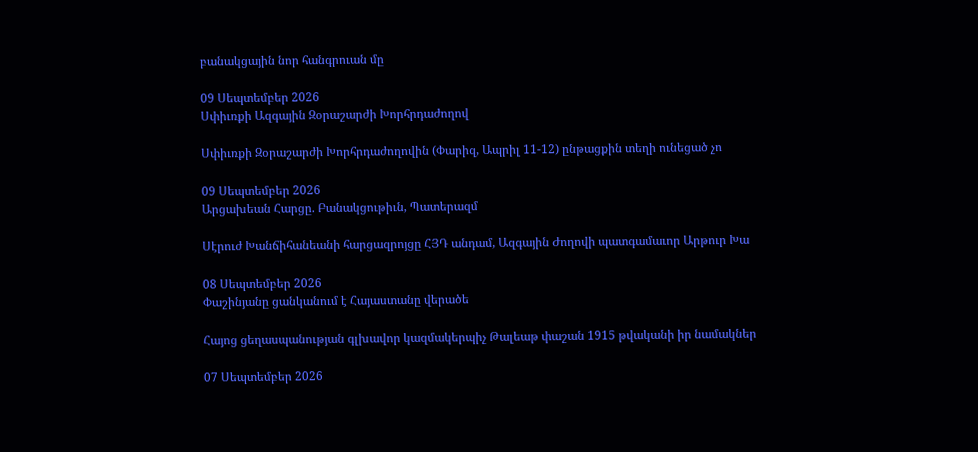բանակցային նոր հանգրուան մը

09 Սեպտեմբեր 2026
Սփիւռքի Ազգային Զօրաշարժի Խորհրդաժողով

Սփիւռքի Զօրաշարժի Խորհրդաժողովին (Փարիզ, Ապրիլ 11-12) ընթացքին տեղի ունեցած չո

09 Սեպտեմբեր 2026
Արցախեան Հարցը. Բանակցութիւն, Պատերազմ

Սէրուժ Խանճիհանեանի հարցազրոյցը ՀՅԴ անդամ, Ազգային Ժողովի պատգամաւոր Արթուր Խա

08 Սեպտեմբեր 2026
Փաշինյանը ցանկանում է Հայաստանը վերածե

Հայոց ցեղասպանության գլխավոր կազմակերպիչ Թալեաթ փաշան 1915 թվականի իր նամակներ

07 Սեպտեմբեր 2026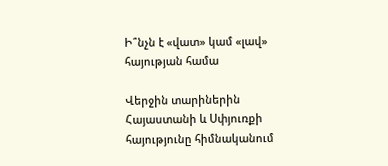Ի՞նչն է «վատ» կամ «լավ» հայության համա

Վերջին տարիներին Հայաստանի և Սփյուռքի հայությունը հիմնականում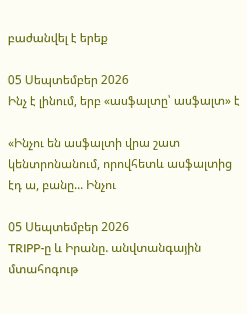բաժանվել է երեք

05 Սեպտեմբեր 2026
Ինչ է լինում, երբ «ասֆալտը՝ ասֆալտ» է

«Ինչու են ասֆալտի վրա շատ կենտրոնանում, որովհետև ասֆալտից էդ ա, բանը... Ինչու

05 Սեպտեմբեր 2026
TRIPP-ը և Իրանը. անվտանգային մտահոգութ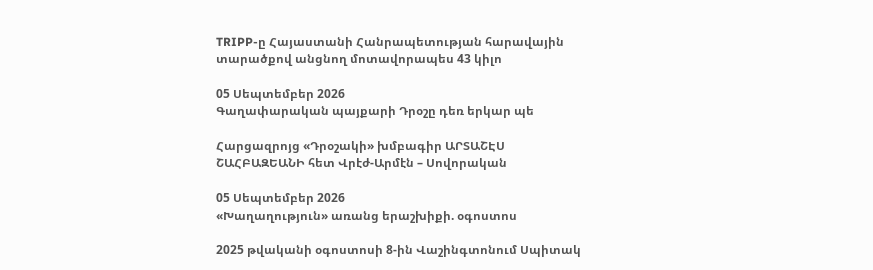TRIPP-ը Հայաստանի Հանրապետության հարավային տարածքով անցնող մոտավորապես 43 կիլո

05 Սեպտեմբեր 2026
Գաղափարական պայքարի Դրօշը դեռ երկար պե

Հարցազրոյց «Դրօշակի» խմբագիր ԱՐՏԱՇԷՍ ՇԱՀԲԱԶԵԱՆԻ հետ Վրէժ-Արմէն – Սովորական

05 Սեպտեմբեր 2026
«Խաղաղություն» առանց երաշխիքի. օգոստոս

2025 թվականի օգոստոսի 8-ին Վաշինգտոնում Սպիտակ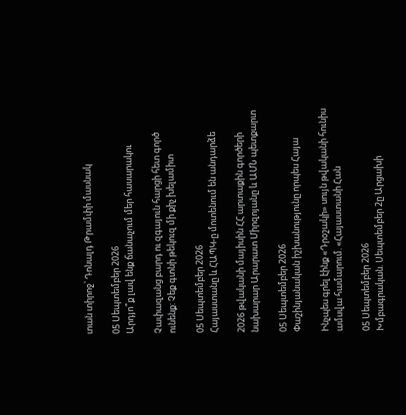տան տիրոջ՝ Դոնալդ Թրամփի մասնակ

05 Սեպտեմբեր 2026
Արդյո՞ք լավ ենք ճանաչում մեր հասարակու

Չափազանց բարդ ու զգայուն հարցի հետ գործ ունենք: Չեք գտնի թեկուզ մի քիչ խելամիտ

05 Սեպտեմբեր 2026
Հայաստանը և ՀԱՊԿ-ը մոտենում են անդարձե

2026 թվականի մայիսին ՀՀ արտաքին գործերի նախարար Արարատ Միրզոյանը և ԱՄՆ պետքարտ

05 Սեպտեմբեր 2026
Փաշինյանական իշխանությունը որպես Հայա

Ինչպես գրել էինք «Դրօշակի» սույն թվականի հունիս ամսվա համարում. «Հայաստանի Հան

05 Սեպտեմբեր 2026
Խմբագրական. Սեպտեմբեր 2ը Արցախի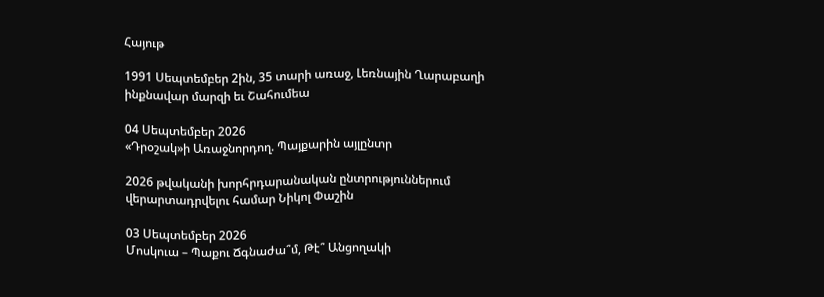Հայութ

1991 Սեպտեմբեր 2ին, 35 տարի առաջ, Լեռնային Ղարաբաղի ինքնավար մարզի եւ Շահումեա

04 Սեպտեմբեր 2026
«Դրօշակ»ի Առաջնորդող. Պայքարին այլընտր

2026 թվականի խորհրդարանական ընտրություններում վերարտադրվելու համար Նիկոլ Փաշին

03 Սեպտեմբեր 2026
Մոսկուա – Պաքու Ճգնաժա՞մ, Թէ՞ Անցողակի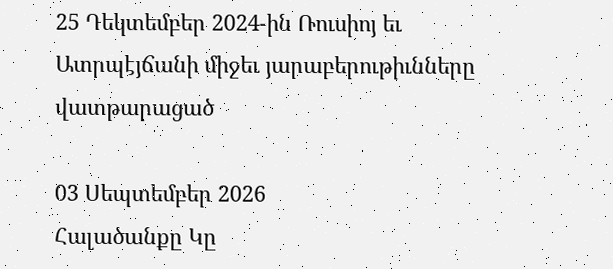25 Դեկտեմբեր 2024-ին Ռուսիոյ եւ Ատրպէյճանի միջեւ յարաբերութիւնները վատթարացած

03 Սեպտեմբեր 2026
Հալածանքը Կը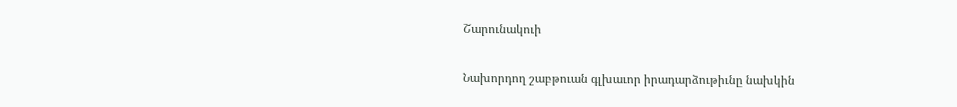Շարունակուի

Նախորդող շաբթուան գլխաւոր իրադարձութիւնը նախկին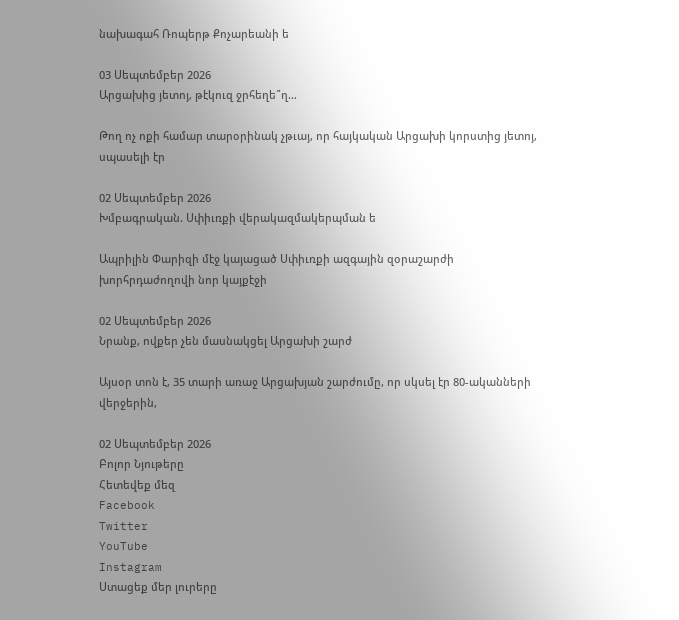նախագահ Ռոպերթ Քոչարեանի ե

03 Սեպտեմբեր 2026
Արցախից յետոյ, թէկուզ ջրհեղե՞ղ…

Թող ոչ ոքի համար տարօրինակ չթւայ, որ հայկական Արցախի կորստից յետոյ, սպասելի էր

02 Սեպտեմբեր 2026
Խմբագրական. Սփիւռքի վերակազմակերպման ե

Ապրիլին Փարիզի մէջ կայացած Սփիւռքի ազգային զօրաշարժի խորհրդաժողովի նոր կայքէջի

02 Սեպտեմբեր 2026
Նրանք, ովքեր չեն մասնակցել Արցախի շարժ

Այսօր տոն է, 35 տարի առաջ Արցախյան շարժումը, որ սկսել էր 80-ականների վերջերին,

02 Սեպտեմբեր 2026
Բոլոր Նյութերը
Հետեվեք մեզ
Facebook
Twitter
YouTube
Instagram
Ստացեք մեր լուրերը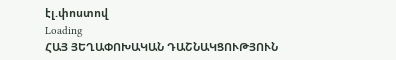էլ.փոստով
Loading
ՀԱՅ ՅԵՂԱՓՈԽԱԿԱՆ ԴԱՇՆԱԿՑՈՒԹՅՈՒՆ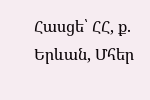Հասցե՝ ՀՀ, ք. Երևան, Մհեր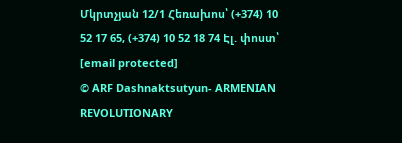Մկրտչյան 12/1 Հեռախոս՝ (+374) 10 52 17 65, (+374) 10 52 18 74 Էլ. փոստ՝ [email protected]
© ARF Dashnaktsutyun- ARMENIAN REVOLUTIONARY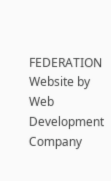FEDERATION Website by Web Development Company